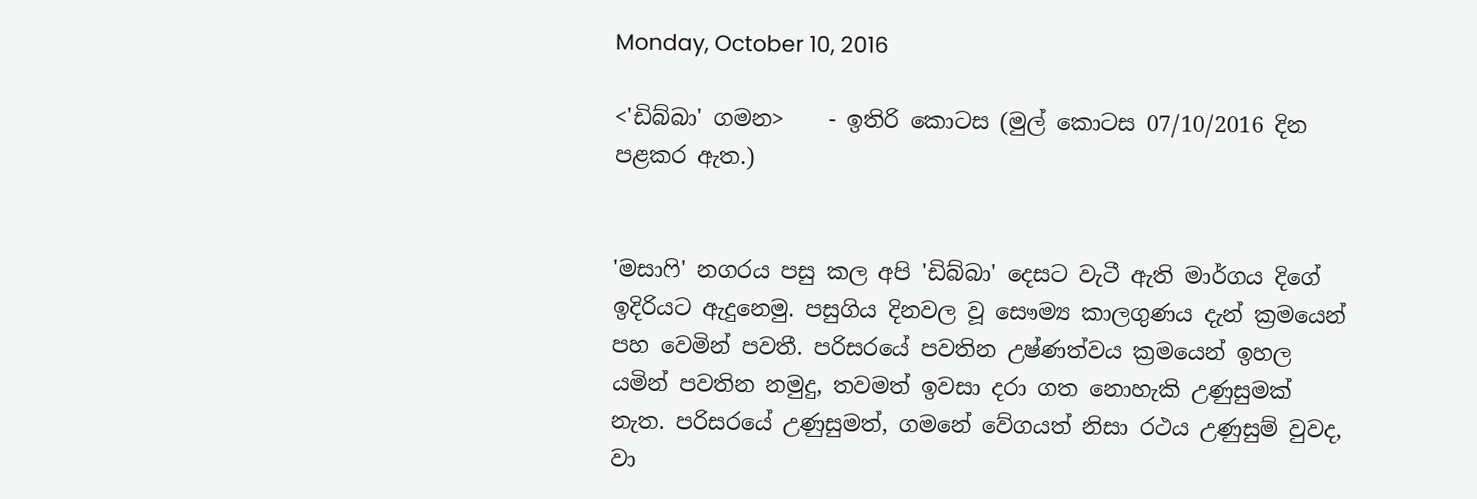Monday, October 10, 2016

<'ඩිබ්බා' ගමන>    - ඉතිරි කොටස (මුල් කොටස 07/10/2016 දින පළකර ඇත.)


'මසාෆි' නගරය පසු කල අපි 'ඩිබ්බා' දෙසට වැටී ඇති මාර්ගය දිගේ ඉදිරියට ඇදුනෙමු. පසුගිය දිනවල වූ සෞම්‍ය කාලගුණය දැන් ක්‍රමයෙන් පහ වෙමින් පවතී. පරිසරයේ පවතින උෂ්ණත්වය ක්‍රමයෙන් ඉහල යමින් පවතින නමුදු, තවමත් ඉවසා දරා ගත නොහැකි උණුසුමක් නැත. පරිසරයේ උණුසුමත්, ගමනේ වේගයත් නිසා රථය උණුසුම් වුවද, වා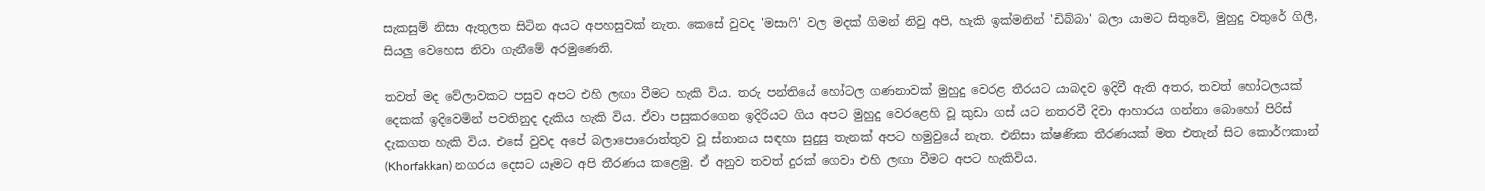සැකසුම් නිසා ඇතුලත සිටින අයට අපහසුවක් නැත. කෙසේ වුවද 'මසාෆි' වල මදක් ගිමන් නිවු අපි, හැකි ඉක්මනින් 'ඩිබ්බා' බලා යාමට සිතුවේ, මුහුදු වතුරේ ගිලී, සියලු වෙහෙස නිවා ගැනීමේ අරමුණෙනි.

තවත් මද වේලාවකට පසුව අපට එහි ලඟා වීමට හැකි විය. තරු පන්තියේ හෝටල ගණනාවක් මුහුදු වෙරළ තීරයට යාබදව ඉදිවී ඇති අතර, තවත් හෝටලයක් දෙකක් ඉදිවෙමින් පවතිනුද දැකිය හැකි විය. ඒවා පසුකරගෙන ඉදිරියට ගිය අපට මුහුදු වෙරළෙහි වූ කුඩා ගස් යට නතරවී දිවා ආහාරය ගන්නා බොහෝ පිරිස් දැකගත හැකි විය. එසේ වුවද අපේ බලාපොරොත්තුව වූ ස්නානය සඳහා සුදුසු තැනක් අපට හමුවුයේ නැත. එනිසා ක්ෂණික තීරණයක් මත එතැන් සිට කොර්ෆකාන් (Khorfakkan) නගරය දෙසට යෑමට අපි තීරණය කළෙමු. ඒ අනුව තවත් දුරක් ගෙවා එහි ලඟා වීමට අපට හැකිවිය.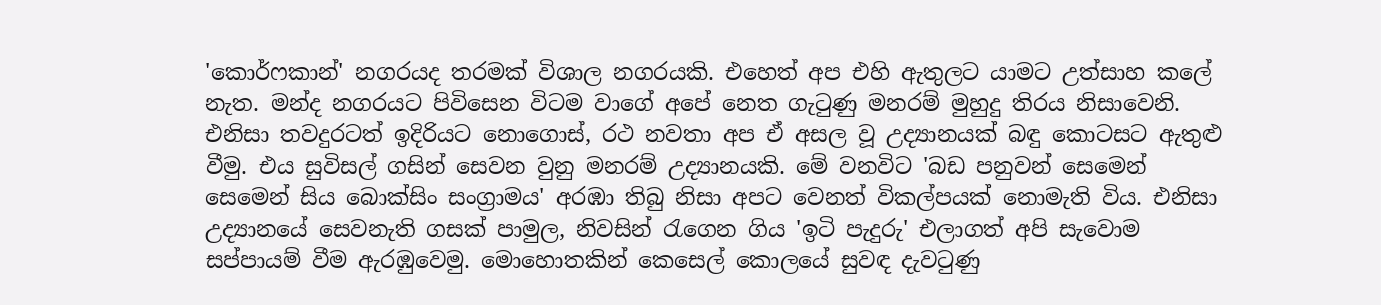'කොර්ෆකාන්' නගරයද තරමක් විශාල නගරයකි. එහෙත් අප එහි ඇතුලට යාමට උත්සාහ කලේ නැත. මන්ද නගරයට පිවිසෙන විටම වාගේ අපේ නෙත ගැටුණු මනරම් මුහුදු තිරය නිසාවෙනි. එනිසා තවදුරටත් ඉදිරියට නොගොස්, රථ නවතා අප ඒ අසල වූ උද්‍යානයක් බඳු කොටසට ඇතුළු වීමු. එය සුවිසල් ගසින් සෙවන වුනු මනරම් උද්‍යානයකි. මේ වනවිට 'බඩ පනුවන් සෙමෙන් සෙමෙන් සිය බොක්සිං සංග්‍රාමය' අරඹා තිබු නිසා අපට වෙනත් විකල්පයක් නොමැති විය. එනිසා උද්‍යානයේ සෙවනැති ගසක් පාමුල, නිවසින් රැගෙන ගිය 'ඉටි පැදුරු' එලාගත් අපි සැවොම සප්පායම් වීම ඇරඹුවෙමු. මොහොතකින් කෙසෙල් කොලයේ සුවඳ දැවටුණු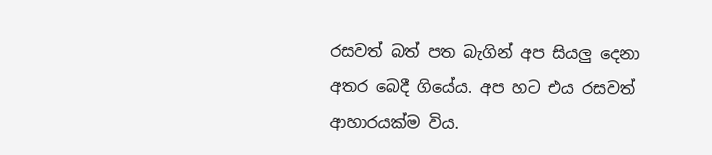රසවත් බත් පත බැගින් අප සියලු දෙනා අතර බෙදී ගියේය. අප හට එය රසවත් ආහාරයක්ම විය.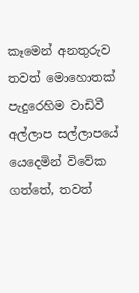කෑමෙන් අනතුරුව තවත් මොහොතක් පැදුරෙහිම වාඩිවී අල්ලාප සල්ලාපයේ යෙදෙමින් විවේක ගත්තේ, තවත්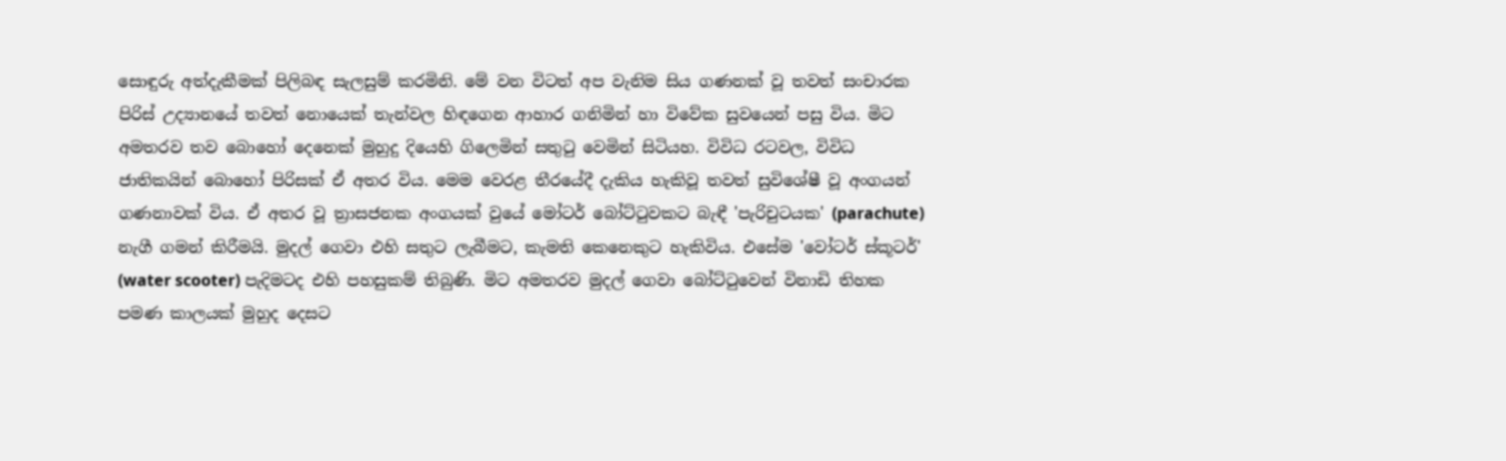සොඳුරු අත්දැකීමක් පිලිබඳ සැලසුම් කරමිනි. මේ වන විටත් අප වැනිම සිය ගණනක් වූ තවත් සංචාරක පිරිස් උද්‍යානයේ තවත් නොයෙක් තැන්වල හිඳගෙන ආහාර ගනිමින් හා විවේක සුවයෙන් පසු විය. මිට අමතරව තව බොහෝ දෙනෙක් මුහුදු දියෙහි ගිලෙමින් සතුටු වෙමින් සිටියහ. විවිධ රටවල, විවිධ ජාතිකයින් බොහෝ පිරිසක් ඒ අතර විය. මෙම වෙරළ තීරයේදී දැකිය හැකිවූ තවත් සුවිශේෂී වූ අංගයන් ගණනාවක් විය. ඒ අතර වූ ත්‍රාසජනක අංගයක් වුයේ මෝටර් බෝට්ටුවකට බැඳී 'පැරිචුටයක' (parachute) නැගී ගමන් කිරීමයි. මුදල් ගෙවා එහි සතුට ලැබීමට, කැමති කෙනෙකුට හැකිවිය. එසේම 'වෝටර් ස්කූටර්' (water scooter) පැදිමටද එහි පහසුකම් තිබුණි. මිට අමතරව මුදල් ගෙවා බෝට්ටුවෙන් විනාඩි තිහක පමණ කාලයක් මුහුද දෙසට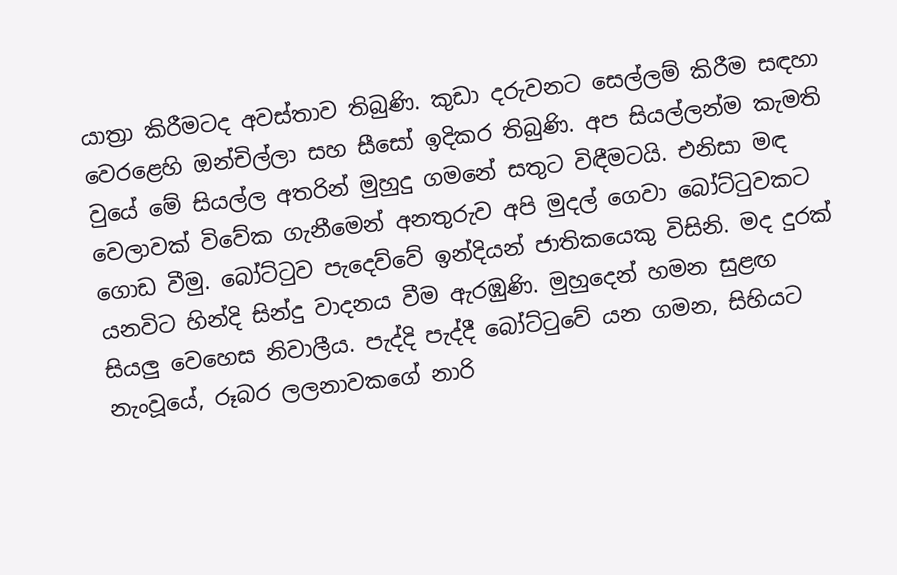යාත්‍රා කිරීමටද අවස්තාව තිබුණි. කුඩා දරුවනට සෙල්ලම් කිරීම සඳහා වෙරළෙහි ඔන්චිල්ලා සහ සීසෝ ඉදිකර තිබුණි. අප සියල්ලන්ම කැමති වුයේ මේ සියල්ල අතරින් මුහුදු ගමනේ සතුට විඳීමටයි. එනිසා මඳ වෙලාවක් විවේක ගැනීමෙන් අනතුරුව අපි මුදල් ගෙවා බෝට්ටුවකට ගොඩ වීමු. බෝට්ටුව පැදෙව්වේ ඉන්දියන් ජාතිකයෙකු විසිනි. මද දුරක් යනවිට හින්දි සින්දු වාදනය වීම ඇරඹුණි. මුහුදෙන් හමන සුළඟ සියලු වෙහෙස නිවාලීය. පැද්දි පැද්දී බෝට්ටුවේ යන ගමන, සිහියට නැංවූයේ, රූබර ලලනාවකගේ නාරි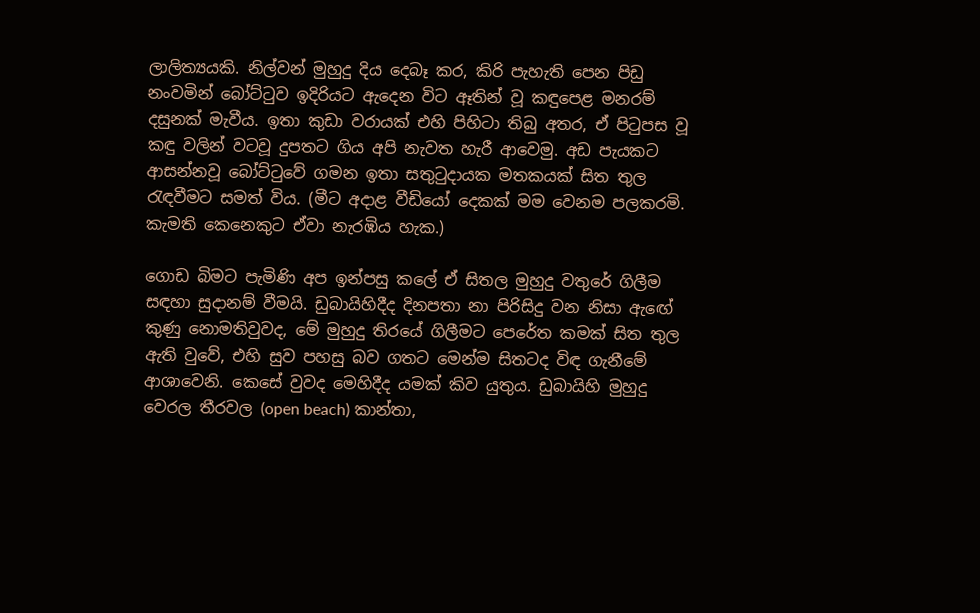ලාලිත්‍යයකි. නිල්වන් මුහුදු දිය දෙබෑ කර, කිරි පැහැති පෙන පිඩු නංවමින් බෝට්ටුව ඉදිරියට ඇදෙන විට ඈතින් වූ කඳුපෙළ මනරම් දසුනක් මැවීය. ඉතා කුඩා වරායක් එහි පිහිටා තිබු අතර, ඒ පිටුපස වූ කඳු වලින් වටවූ දුපතට ගිය අපි නැවත හැරී ආවෙමු. අඩ පැයකට ආසන්නවූ බෝට්ටුවේ ගමන ඉතා සතුටුදායක මතකයක් සිත තුල රැඳවීමට සමත් විය. (මීට අදාළ වීඩියෝ දෙකක් මම වෙනම පලකරමි. කැමති කෙනෙකුට ඒවා නැරඹිය හැක.)

ගොඩ බිමට පැමිණි අප ඉන්පසු කලේ ඒ සිතල මුහුදු වතුරේ ගිලීම සඳහා සුදානම් වීමයි. ඩුබායිහිදීද දිනපතා නා පිරිසිදු වන නිසා ඇඟේ කුණු නොමතිවුවද, මේ මුහුදු තිරයේ ගිලීමට පෙරේත කමක් සිත තුල ඇති වුවේ, එහි සුව පහසු බව ගතට මෙන්ම සිතටද විඳ ගැනීමේ ආශාවෙනි. කෙසේ වුවද මෙහිදීද යමක් කිව යුතුය. ඩුබායිහි මුහුදු වෙරල තීරවල (open beach) කාන්තා,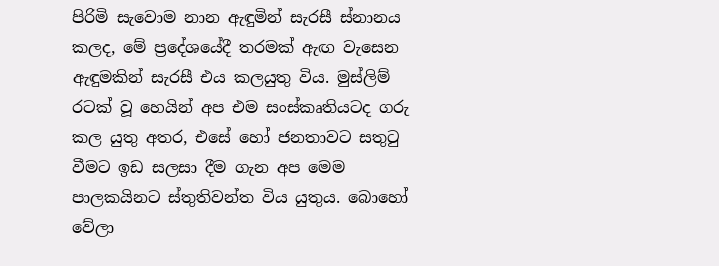පිරිමි සැවොම නාන ඇඳුමින් සැරසී ස්නානය කලද, මේ ප්‍රදේශයේදී තරමක් ඇඟ වැසෙන ඇඳුමකින් සැරසී එය කලයුතු විය. මුස්ලිම් රටක් වූ හෙයින් අප එම සංස්කෘතියටද ගරු කල යුතු අතර, එසේ හෝ ජනතාවට සතුටු වීමට ඉඩ සලසා දීම ගැන අප මෙම පාලකයිනට ස්තුතිවන්ත විය යුතුය. බොහෝ වේලා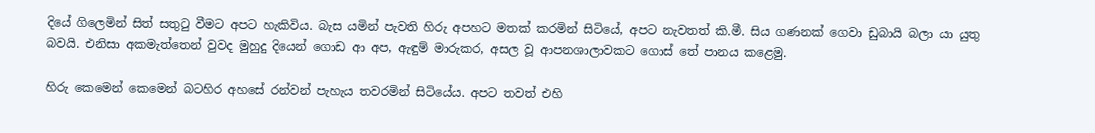දියේ ගිලෙමින් සිත් සතුටු වීමට අපට හැකිවිය. බැස යමින් පැවති හිරු අපහට මතක් කරමින් සිටියේ, අපට නැවතත් කි.මී. සිය ගණනක් ගෙවා ඩුබායි බලා යා යුතු බවයි. එනිසා අකමැත්තෙන් වුවද මුහුදු දියෙන් ගොඩ ආ අප, ඇඳුම් මාරුකර, අසල වූ ආපනශාලාවකට ගොස් තේ පානය කළෙමු.

හිරු කෙමෙන් කෙමෙන් බටහිර අහසේ රන්වන් පැහැය තවරමින් සිටියේය. අපට තවත් එහි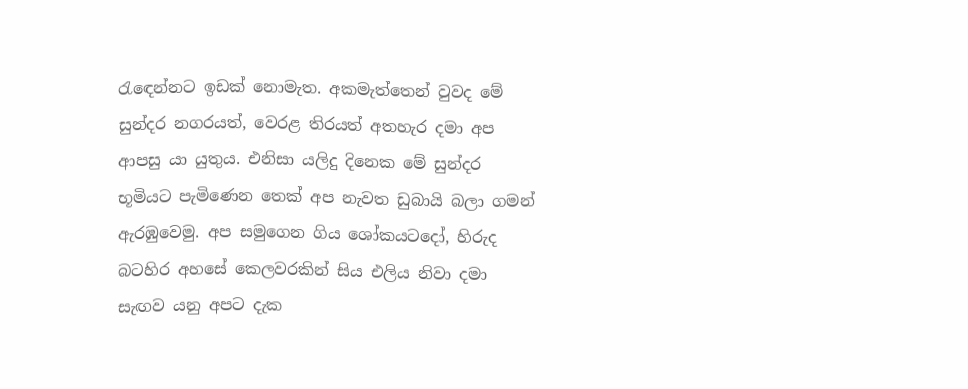රැඳෙන්නට ඉඩක් නොමැත. අකමැත්තෙන් වුවද මේ සුන්දර නගරයත්, වෙරළ තිරයත් අතහැර දමා අප ආපසු යා යුතුය. එනිසා යලිදු දිනෙක මේ සුන්දර භූමියට පැමිණෙන තෙක් අප නැවත ඩුබායි බලා ගමන් ඇරඹුවෙමු. අප සමුගෙන ගිය ශෝකයටදෝ, හිරුද බටහිර අහසේ කෙලවරකින් සිය එලිය නිවා දමා සැඟව යනු අපට දැක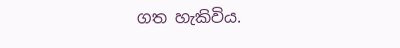ගත හැකිවිය.